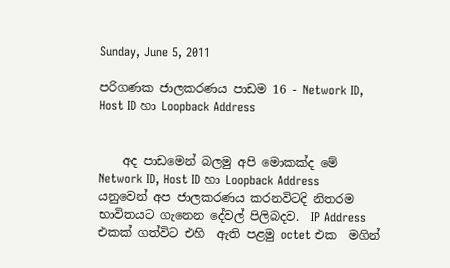Sunday, June 5, 2011

පරිගණක ජාලකරණය පාඩම 16 - Network ID, Host ID හා Loopback Address


    අද පාඩමෙන් බලමු අපි මොකක්ද මේ Network ID, Host ID හා Loopback Address යනුවෙන් අප ජාලකරණය කරනවිටදි නිතරම භාවිතයට ගැනෙන දේවල් පිලිබදව.  IP Address එකක් ගත්විට එහි  ඇති පළමු octet එක  මගින්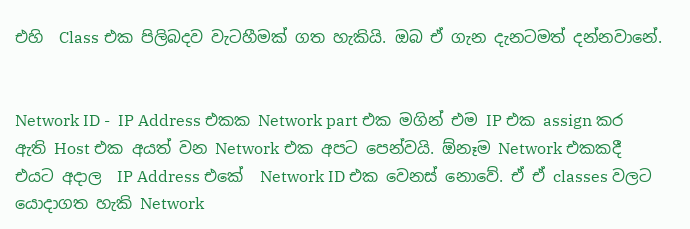එහි  Class එක පිලිබදව වැටහීමක් ගත හැකියි. ඔබ ඒ ගැන දැනටමත් දන්නවානේ.


Network ID -  IP Address එකක Network part එක මගින් එම IP එක assign කර ඇති Host එක අයත් වන Network එක අපට පෙන්වයි. ඕනෑම Network එකකදී එයට අදාල  IP Address එකේ  Network ID එක වෙනස් නොවේ. ඒ ඒ classes වලට යොදාගත හැකි Network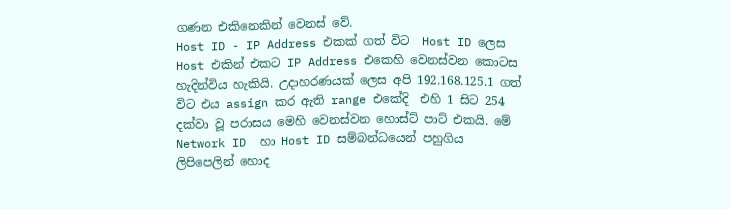ගණන එකිනෙකින් වෙනස් වේ.
Host ID - IP Address එකක් ගත් විට  Host ID ලෙස Host එකින් එකට IP Address එකෙහි ‍වෙනස්වන කොටස හැදින්විය හැකියි. උදාහරණයක් ලෙස අපි 192.168.125.1 ගත් විට එය assign කර ඇති range එකේදි  එහි 1 සිට 254 දක්වා වූ පරාසය මෙහි වෙනස්වන හොස්ට් පාට් එකයි. මේ Network ID  හා Host ID සම්බන්ධයෙන් පහුගිය ලිපිපෙලින් හොද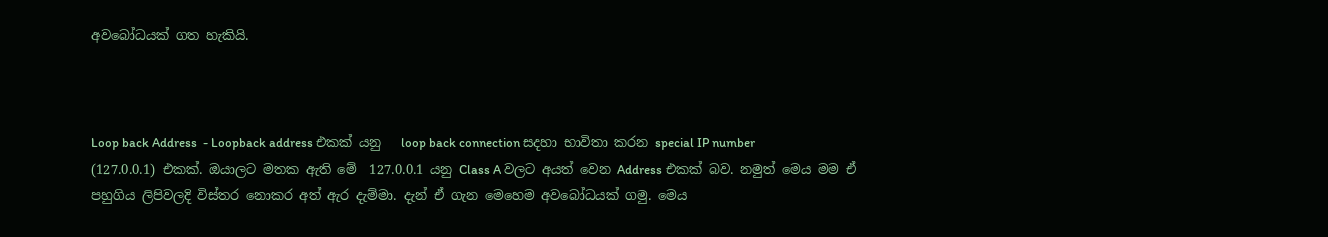අවබෝධයක් ගත හැකියි.



Loop back Address  - Loopback address එකක් යනු   loop back connection සදහා භාවිතා කරන special IP number (127.0.0.1) එකක්. ඔයාලට මතක ඇති මේ  127.0.0.1 යනු Class A වලට අයත් වෙන Address එකක් බව. නමුත් මෙය මම ඒ පහුගිය ලිපිවලදි විස්තර නොකර අත් ඇර දැම්මා. දැන් ඒ ගැන මෙහෙම අවබෝධයක් ගමු. මෙය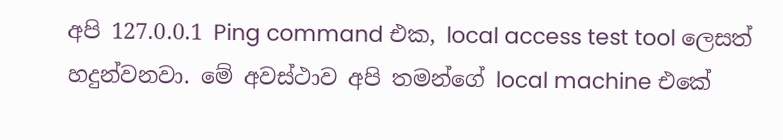අපි 127.0.0.1 Ping command එක, local access test tool ලෙසත් හදුන්වනවා. මේ අවස්ථාව අපි තමන්ගේ local machine එකේ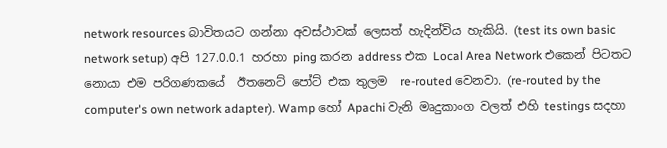network resources බාවිතයට ගන්නා අවස්ථාවක් ලෙසත් හැදින්විය හැකියි. (test its own basic network setup) අපි 127.0.0.1 හරහා ping කරන address එක Local Area Network එකෙන් පිටතට නොයා එම පරිගණකයේ  ඊතනෙට් පෝට් එක තුලම  re-routed වෙනවා. (re-routed by the computer's own network adapter). Wamp හෝ Apachi වැනි මෘදුකාංග වලත් එහි testings සදහා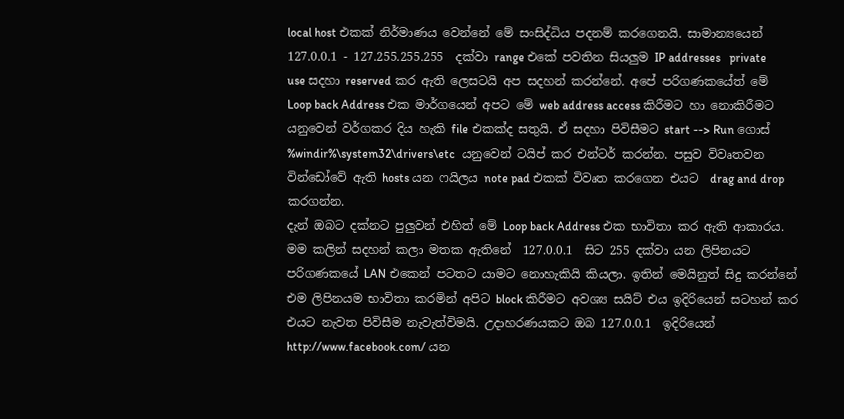local host එකක් නිර්මාණය වෙන්නේ මේ සංසිද්ධිය පදනම් කරගෙනයි. සාමාන්‍යයෙන් 127.0.0.1 - 127.255.255.255  දක්වා range එකේ පවතින සියලුම IP addresses   private use සදහා reserved කර ඇති ලෙසටයි අප සදහන් කරන්නේ. අපේ පරිගණකයේත් මේ Loop back Address එක මාර්ගයෙන් අපට මේ web address access කිරීමට හා නොකිරීමට යනුවෙන් වර්ගකර දිය හැකි file එකක්ද සතුයි. ඒ සදහා පිවිසීමට start --> Run ගොස්  %windir%\system32\drivers\etc  යනුවෙන් ටයිප් කර එන්ටර් කරන්න. පසුව විවෘතවන වින්‍ඩෝවේ ඇති hosts යන ෆයිලය note pad එකක් විවෘත කරගෙන එයට  drag and drop කරගන්න.
දැන් ඔබට දක්නට පුලුවන් එහිත් මේ Loop back Address එක භාවිතා කර ඇති ආකාරය. මම කලින් සදහන් කලා මතක ඇතිනේ  127.0.0.1  සිට 255 දක්වා යන ලිපිනයට පරිගණකයේ LAN එකෙන් පටතට යාමට නොහැකියි කියලා. ඉතින්‍ මෙයිනුත් සිදු කරන්නේ එම ලිපිනයම භාවිතා කරමින් අපිට block කිරීමට අවශ්‍ය සයිට් එය ඉදිරියෙන් සටහන් කර  එයට නැවත පිවිසීම නැවැත්විමයි. උදාහරණයකට ඔබ 127.0.0.1  ඉදිරියෙන් http://www.facebook.com/ යන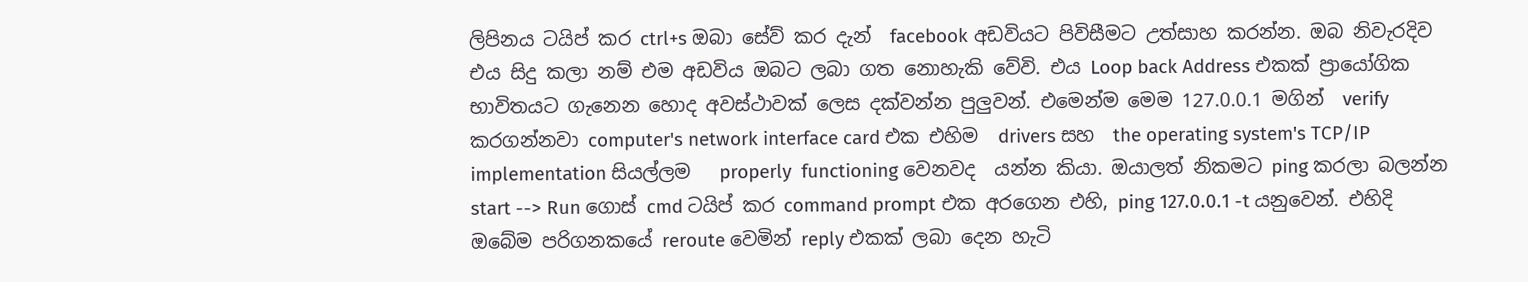ලිපිනය ටයිප් කර ctrl+s ඔබා සේව් කර දැන්  facebook අඩවියට පිවිසීමට උත්සාහ කරන්න. ඔබ නිවැරදිව එය සිදු කලා නම් එම අඩවිය ඔබට ලබා ගත නොහැකි වේවි. එය Loop back Address එකක් ප්‍රායෝගික භාවිතයට ගැනෙන හොද අවස්ථාවක් ලෙස දක්වන්න පුලුවන්. එමෙන්ම මෙම 127.0.0.1 මගින්  verify කරගන්නවා computer's network interface card එක එහිම  drivers සහ  the operating system's TCP/IP implementation සියල්ලම   properly  functioning වෙනවද  යන්න කියා. ඔයාලත් නිකමට ping කරලා බලන්න start --> Run ගොස් cmd ටයිප් කර command prompt එක අරගෙන එහි, ping 127.0.0.1 -t යනුවෙන්. එහිදි ඔබේම පරිගනකයේ reroute වෙමින් reply එකක් ලබා දෙන හැටි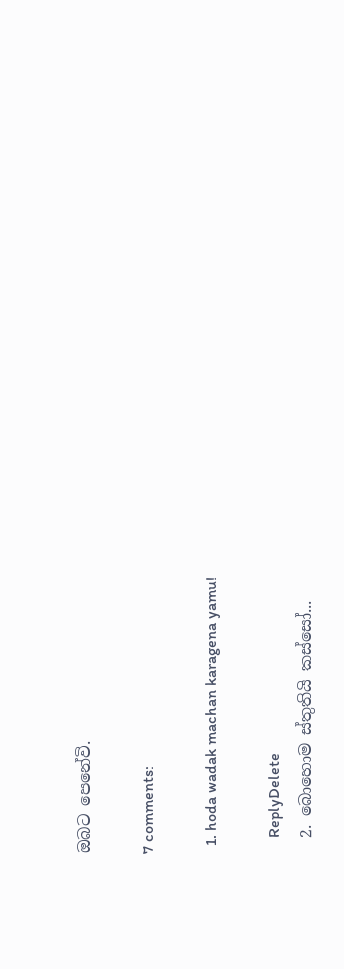ඔබට පෙනේවි.

7 comments:

  1. hoda wadak machan karagena yamu!

    ReplyDelete
  2. බොහොම ස්තුතියි කස්සෝ...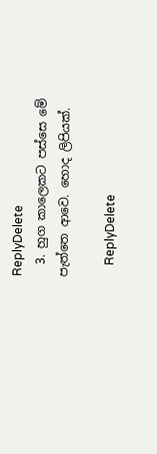ReplyDelete
  3. හුග කාලෙකට පස්සෙ මේ පැත්තෙ ආවෙ. හොද ලිපියක්.

    ReplyDelete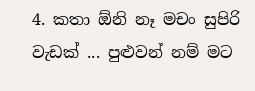4. කතා ඕනි නෑ මචං සුපිරි වැඩක් ... පුළුවන් නම් මට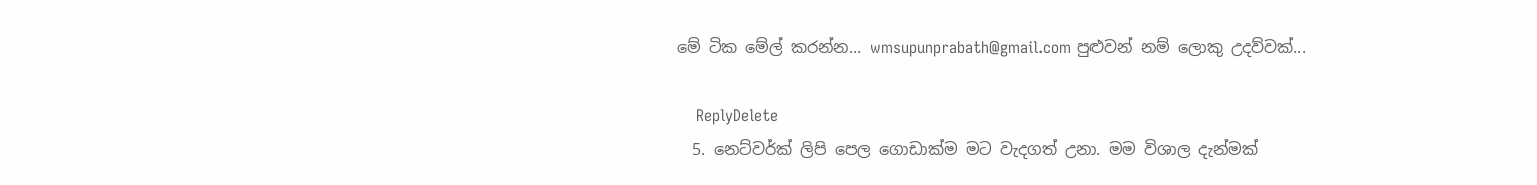මේ ටික මේල් කරන්න... wmsupunprabath@gmail.com පුළුවන් නම් ලොකු උදව්වක්...

    ReplyDelete
  5. නෙට්වර්ක් ලිපි පෙල ගොඩාක්ම මට වැදගත් උනා. මම විශාල දැන්මක්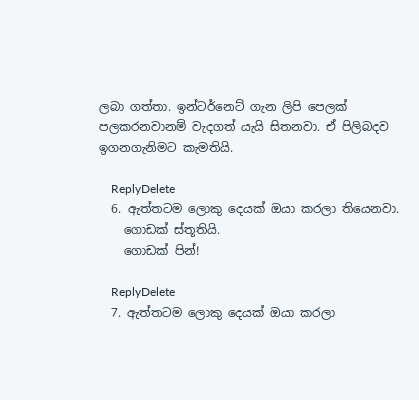ලබා ගත්තා. ඉන්ටර්නෙට් ගැන ලිපි පෙලක් පලකරනවානම් වැදගත් යැයි සිතනවා. ඒ පිලිබදව ඉගනගැනිමට කැමතියි.

    ReplyDelete
  6. ඇත්තටම ලොකු දෙයක් ඔයා කරලා තියෙනවා.
    ගොඩක් ස්තූතියි.
    ගොඩක් පින්!

    ReplyDelete
  7. ඇත්තටම ලොකු දෙයක් ඔයා කරලා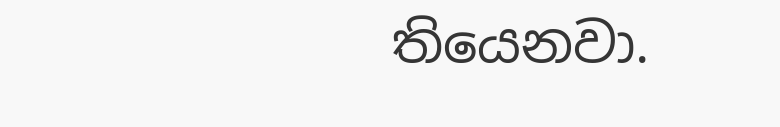තියෙනවා.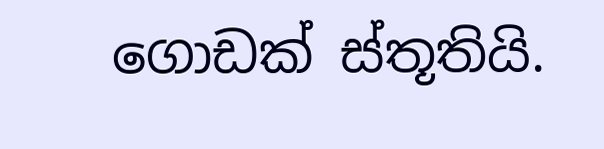ගොඩක් ස්තූතියි.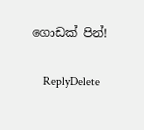ගොඩක් පින්!

    ReplyDelete